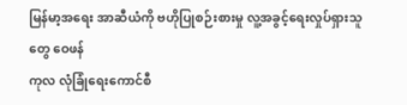မြန်မာ့အရေး အာဆီယံကို ဗဟိုပြုစဉ်းစားမှု လူ့အခွင့်ရေးလှုပ်ရှားသူတွေ ဝေဖန်
ကုလ လုံခြုံရေးကောင်စီ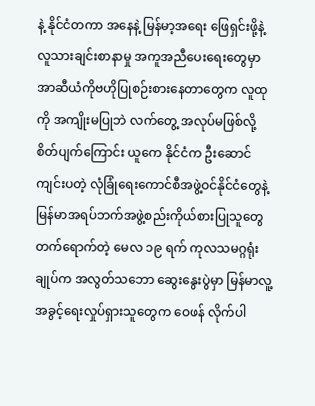နဲ့ နိုင်ငံတကာ အနေနဲ့ မြန်မာ့အရေး ဖြေရှင်းဖို့နဲ့ လူသားချင်းစာနာမှု အကူအညီပေးရေးတွေမှာ အာဆီယံကိုဗဟိုပြုစဉ်းစားနေတာတွေက လူထုကို အကျိုးမပြုဘဲ လက်တွေ့ အလုပ်မဖြစ်လို့ စိတ်ပျက်ကြောင်း ယူကေ နိုင်ငံက ဦးဆောင်ကျင်းပတဲ့ လုံခြုံရေးကောင်စီအဖွဲ့ဝင်နိုင်ငံတွေနဲ့ မြန်မာအရပ်ဘက်အဖွဲ့စည်းကိုယ်စားပြုသူတွေ တက်ရောက်တဲ့ မေလ ၁၉ ရက် ကုလသမဂ္ဂရုံးချုပ်က အလွတ်သဘော ဆွေးနွေးပွဲမှာ မြန်မာလူ့အခွင့်ရေးလှုပ်ရှားသူတွေက ဝေဖန် လိုက်ပါ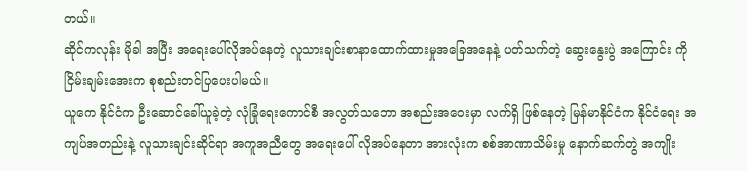တယ်။
ဆိုင်ကလုန်း မိုခါ အပြီး အရေးပေါ်လိုအပ်နေတဲ့ လူသားချင်းစာနာထောက်ထားမှုအခြေအနေနဲ့ ပတ်သက်တဲ့ ဆွေးနွေးပွဲ အကြောင်း ကိုငြိမ်းချမ်းအေးက စုစည်းတင်ပြပေးပါမယ်။
ယူကေ နိုင်ငံက ဦးဆောင်ခေါ်ယူခဲ့တဲ့ လုံခြုံရေးကောင်စီ အလွတ်သဘော အစည်းအဝေးမှာ လက်ရှိ ဖြစ်နေတဲ့ မြန်မာနိုင်ငံက နိုင်ငံရေး အကျပ်အတည်းနဲ့ လူသားချင်းဆိုင်ရာ အကူအညီတွေ အရေးပေါ် လိုအပ်နေတာ အားလုံးက စစ်အာဏာသိမ်းမှု နောက်ဆက်တွဲ အကျိုး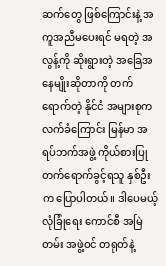ဆက်တွေ ဖြစ်ကြောင်းနဲ့ အကူအညီမပေးရင် မရတဲ့ အလွန့်ကို ဆိုးရွားတဲ့ အခြေအနေမျိုးဆိုတာကို တက်ရောက်တဲ့ နိုင်ငံ အများစုက လက်ခံကြောင်း မြန်မာ အရပ်ဘက်အဖွဲ့ ကိုယ်စားပြု တက်ရောက်ခွင့်ရသူ နှစ်ဦးက ပြောပါတယ်။ ဒါပေမယ့် လုံခြုံရေး ကောင်စီ အမြဲတမ်း အဖွဲ့ဝင် တရုတ်နဲ့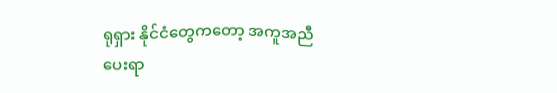ရုရှား နိုင်ငံတွေကတော့ အကူအညီပေးရာ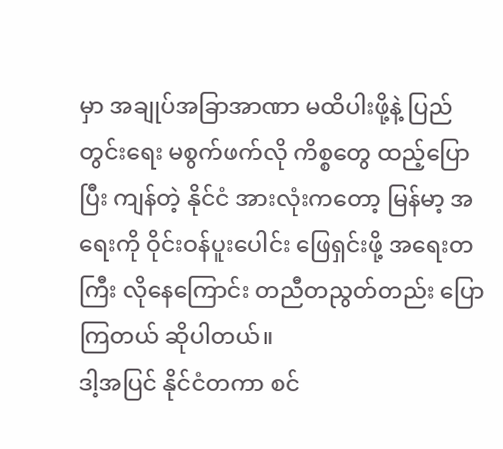မှာ အချုပ်အခြာအာဏာ မထိပါးဖို့နဲ့ ပြည်တွင်းရေး မစွက်ဖက်လို ကိစ္စတွေ ထည့်ပြောပြီး ကျန်တဲ့ နိုင်ငံ အားလုံးကတော့ မြန်မာ့ အရေးကို ဝိုင်းဝန်ပူးပေါင်း ဖြေရှင်းဖို့ အရေးတကြီး လိုနေကြောင်း တညီတညွတ်တည်း ပြောကြတယ် ဆိုပါတယ်။
ဒါ့အပြင် နိုင်ငံတကာ စင်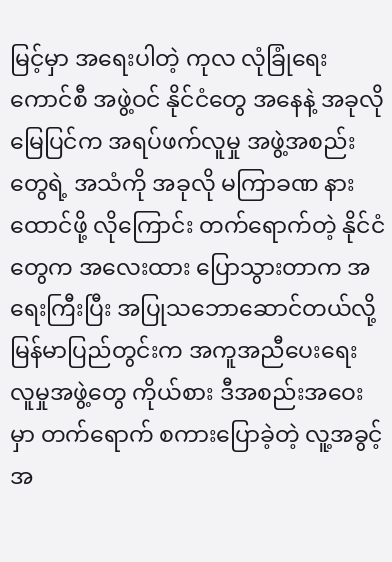မြင့်မှာ အရေးပါတဲ့ ကုလ လုံခြုံရေးကောင်စီ အဖွဲ့ဝင် နိုင်ငံတွေ အနေနဲ့ အခုလို မြေပြင်က အရပ်ဖက်လူမှု အဖွဲ့အစည်းတွေရဲ့ အသံကို အခုလို မကြာခဏ နားထောင်ဖို့ လိုကြောင်း တက်ရောက်တဲ့ နိုင်ငံတွေက အလေးထား ပြောသွားတာက အရေးကြီးပြီး အပြုသဘောဆောင်တယ်လို့ မြန်မာပြည်တွင်းက အကူအညီပေးရေး လူမှုအဖွဲ့တွေ ကိုယ်စား ဒီအစည်းအဝေးမှာ တက်ရောက် စကားပြောခဲ့တဲ့ လူ့အခွင့်အ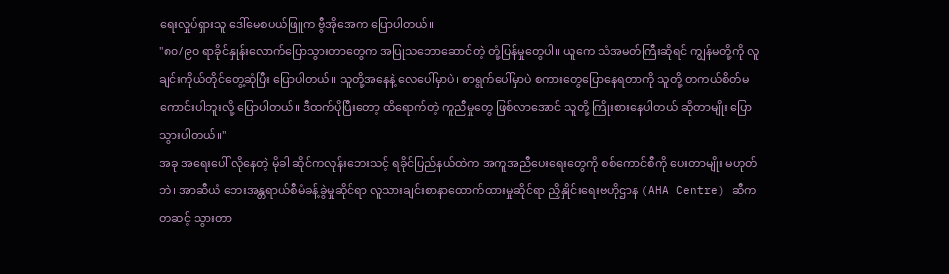ရေးလှုပ်ရှားသူ ဒေါ်မေစပယ်ဖြူက ဗွီအိုအေက ပြောပါတယ်။
"၈၀/၉၀ ရာခိုင်နှုန်းလောက်ပြောသွားတာတွေက အပြုသဘောဆောင်တဲ့ တုံ့ပြန်မှုတွေပါ။ ယူကေ သံအမတ်ကြီးဆိုရင် ကျွန်မတို့ကို လူချင်းကိုယ်တိုင်တွေ့ဆုံပြီး ပြောပါတယ်။ သူတို့အနေနဲ့ လေပေါ်မှာပဲ၊ စာရွက်ပေါ်မှာပဲ စကားတွေပြောနေရတာကို သူတို့ တကယ်စိတ်မကောင်းပါဘူးလို့ ပြောပါတယ်။ ဒီထက်ပိုပြီးတော့ ထိရောက်တဲ့ ကူညီမှုတွေ ဖြစ်လာအောင် သူတို့ ကြိုးစားနေပါတယ် ဆိုတာမျိုး ပြောသွားပါတယ်။"
အခု အရေးပေါ် လိုနေတဲ့ မိုခါ ဆိုင်ကလုန်းဘေးသင့် ရခိုင်ပြည်နယ်ထဲက အကူအညီပေးရေးတွေကို စစ်ကောင်စီကို ပေးတာမျိုး မဟုတ်ဘဲ၊ အာဆီယံ ဘေးအန္တရာယ်စီမံခန့်ခွဲမှုဆိုင်ရာ လူသားချင်းစာနာထောက်ထားမှုဆိုင်ရာ ညှိနှိုင်းရေးဗဟိုဌာန (AHA Centre) ဆီက တဆင့် သွားတာ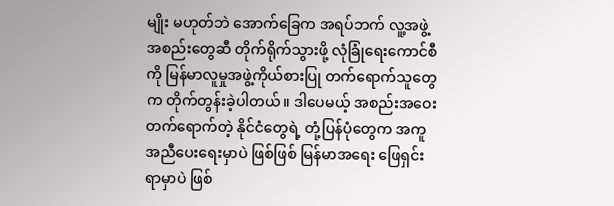မျိုး မဟုတ်ဘဲ အောက်ခြေက အရပ်ဘက် လူ့အဖွဲ့အစည်းတွေဆီ တိုက်ရိုက်သွားဖို့ လုံခြုံရေးကောင်စီကို မြန်မာလူမှုအဖွဲ့ကိုယ်စားပြု တက်ရောက်သူတွေက တိုက်တွန်းခဲ့ပါတယ်။ ဒါပေမယ့် အစည်းအဝေးတက်ရောက်တဲ့ နိုင်ငံတွေရဲ့ တုံ့ပြန်ပုံတွေက အကူအညီပေးရေးမှာပဲ ဖြစ်ဖြစ် မြန်မာအရေး ဖြေရှင်းရာမှာပဲ ဖြစ်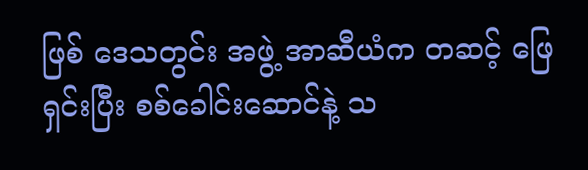ဖြစ် ဒေသတွင်း အဖွဲ့ အာဆီယံက တဆင့် ဖြေရှင်းပြီး စစ်ခေါင်းဆောင်နဲ့ သ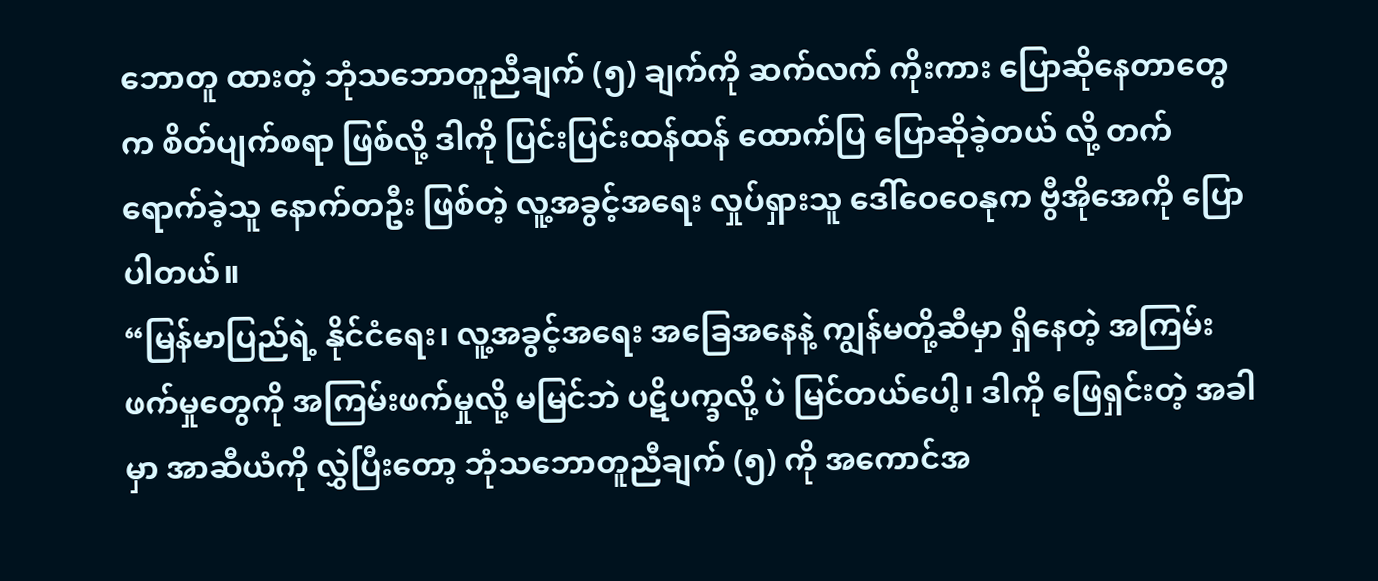ဘောတူ ထားတဲ့ ဘုံသဘောတူညီချက် (၅) ချက်ကို ဆက်လက် ကိုးကား ပြောဆိုနေတာတွေက စိတ်ပျက်စရာ ဖြစ်လို့ ဒါကို ပြင်းပြင်းထန်ထန် ထောက်ပြ ပြောဆိုခဲ့တယ် လို့ တက်ရောက်ခဲ့သူ နောက်တဦး ဖြစ်တဲ့ လူ့အခွင့်အရေး လှုပ်ရှားသူ ဒေါ်ဝေဝေနုက ဗွီအိုအေကို ပြောပါတယ်။
“မြန်မာပြည်ရဲ့ နိုင်ငံရေး၊ လူ့အခွင့်အရေး အခြေအနေနဲ့ ကျွန်မတို့ဆီမှာ ရှိနေတဲ့ အကြမ်းဖက်မှုတွေကို အကြမ်းဖက်မှုလို့ မမြင်ဘဲ ပဋိပက္ခလို့ ပဲ မြင်တယ်ပေါ့၊ ဒါကို ဖြေရှင်းတဲ့ အခါမှာ အာဆီယံကို လွှဲပြီးတော့ ဘုံသဘောတူညီချက် (၅) ကို အကောင်အ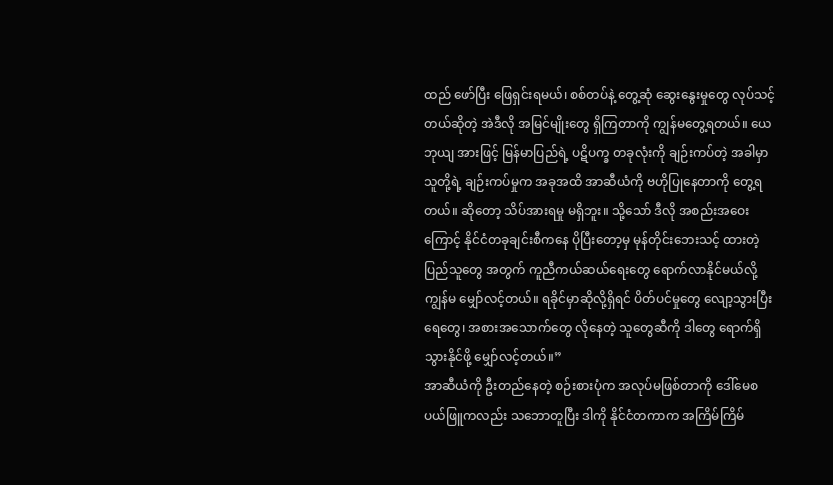ထည် ဖော်ပြီး ဖြေရှင်းရမယ်၊ စစ်တပ်နဲ့ တွေ့ဆုံ ဆွေးနွေးမှုတွေ လုပ်သင့်တယ်ဆိုတဲ့ အဲဒီလို အမြင်မျိုးတွေ ရှိကြတာကို ကျွန်မတွေ့ရတယ်။ ယေဘုယျ အားဖြင့် မြန်မာပြည်ရဲ့ ပဋိပက္ခ တခုလုံးကို ချဉ်းကပ်တဲ့ အခါမှာ သူတို့ရဲ့ ချဉ်းကပ်မှုက အခုအထိ အာဆီယံကို ဗဟိုပြုနေတာကို တွေ့ရတယ်။ ဆိုတော့ သိပ်အားရမှု မရှိဘူး။ သို့သော် ဒီလို အစည်းအဝေးကြောင့် နိုင်ငံတခုချင်းစီကနေ ပိုပြီးတော့မှ မုန်တိုင်းဘေးသင့် ထားတဲ့ ပြည်သူတွေ အတွက် ကူညီကယ်ဆယ်ရေးတွေ ရောက်လာနိုင်မယ်လို့ ကျွန်မ မျှော်လင့်တယ်။ ရခိုင်မှာဆိုလို့ရှိရင် ပိတ်ပင်မှုတွေ လျော့သွားပြီး ရေတွေ၊ အစားအသောက်တွေ လိုနေတဲ့ သူတွေဆီကို ဒါတွေ ရောက်ရှိသွားနိုင်ဖို့ မျှော်လင့်တယ်။”
အာဆီယံကို ဦးတည်နေတဲ့ စဉ်းစားပုံက အလုပ်မဖြစ်တာကို ဒေါ်မေစပယ်ဖြူကလည်း သဘောတူပြီး ဒါကို နိုင်ငံတကာက အကြိမ်ကြိမ်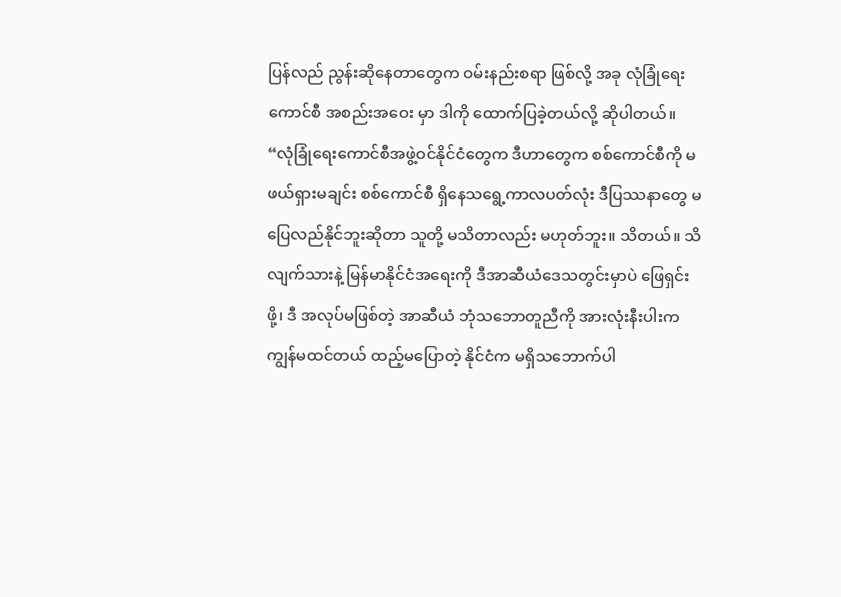ပြန်လည် ညွန်းဆိုနေတာတွေက ဝမ်းနည်းစရာ ဖြစ်လို့ အခု လုံခြုံရေး ကောင်စီ အစည်းအဝေး မှာ ဒါကို ထောက်ပြခဲ့တယ်လို့ ဆိုပါတယ်။
“လုံခြုံရေးကောင်စီအဖွဲ့ဝင်နိုင်ငံတွေက ဒီဟာတွေက စစ်ကောင်စီကို မဖယ်ရှားမချင်း စစ်ကောင်စီ ရှိနေသရွေ့ကာလပတ်လုံး ဒီပြဿနာတွေ မပြေလည်နိုင်ဘူးဆိုတာ သူတို့ မသိတာလည်း မဟုတ်ဘူး။ သိတယ်။ သိလျက်သားနဲ့ မြန်မာနိုင်ငံအရေးကို ဒီအာဆီယံဒေသတွင်းမှာပဲ ဖြေရှင်းဖို့၊ ဒီ အလုပ်မဖြစ်တဲ့ အာဆီယံ ဘုံသဘောတူညီကို အားလုံးနီးပါးက ကျွန်မထင်တယ် ထည့်မပြောတဲ့ နိုင်ငံက မရှိသဘောက်ပါ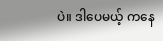ပဲ။ ဒါပေမယ့် ကနေ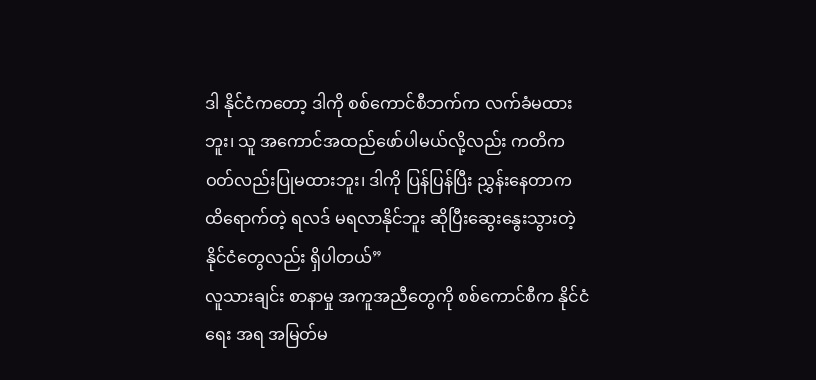ဒါ နိုင်ငံကတော့ ဒါကို စစ်ကောင်စီဘက်က လက်ခံမထားဘူး၊ သူ အကောင်အထည်ဖော်ပါမယ်လို့လည်း ကတိကဝတ်လည်းပြုမထားဘူး၊ ဒါကို ပြန်ပြန်ပြီး ညွှန်းနေတာက ထိရောက်တဲ့ ရလဒ် မရလာနိုင်ဘူး ဆိုပြီးဆွေးနွေးသွားတဲ့ နိုင်ငံတွေလည်း ရှိပါတယ်”
လူသားချင်း စာနာမှု အကူအညီတွေကို စစ်ကောင်စီက နိုင်ငံရေး အရ အမြတ်မ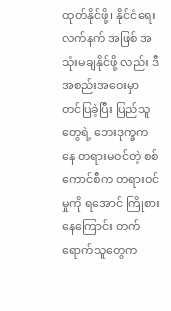ထုတ်နိုင်ဖို့၊ နိုင်ငံရေး လက်နက် အဖြစ် အသုံးမချနိုင်ဖို့ လည်း ဒီအစည်းအဝေးမှာ တင်ပြခဲ့ပြီး ပြည်သူတွေရဲ့ ဘေးဒုက္ခကနေ တရားမဝင်တဲ့ စစ်ကောင်စီက တရားဝင်မှုကို ရအောင် ကြိုစားနေကြောင်း တက်ရောက်သူတွေက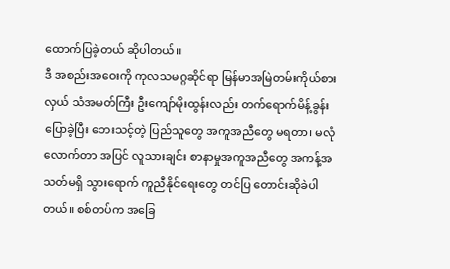ထောက်ပြခဲ့တယ် ဆိုပါတယ်။
ဒီ အစည်းအဝေးကို ကုလသမဂ္ဂဆိုင်ရာ မြန်မာအမြဲတမ်းကိုယ်စားလှယ် သံအမတ်ကြီး ဦးကျော်မိုးထွန်းလည်း တက်ရောက်မိန့်ခွန်းပြောခဲ့ပြီး ဘေးသင့်တဲ့ ပြည်သူတွေ အကူအညီတွေ မရတာ၊ မလုံလောက်တာ အပြင် လူသားချင်း စာနာမှုအကူအညီတွေ အကန့်အသတ်မရှိ သွားရောက် ကူညီနိုင်ရေးတွေ တင်ပြ တောင်းဆိုခဲပါတယ်။ စစ်တပ်က အခြေ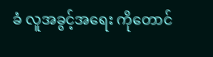ခံ လူအခွင့်အရေး ကိုတောင်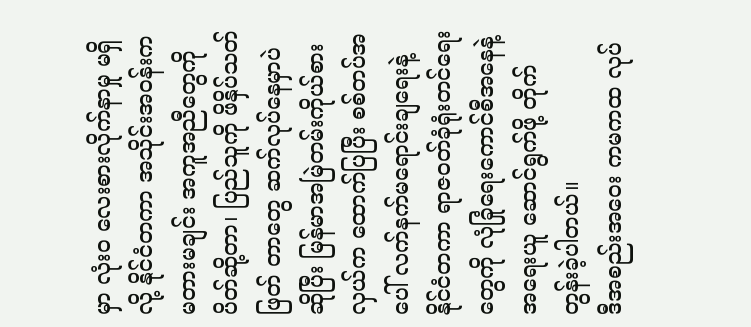မှာ လုံးဝ လေးစားလိုက်နာမှု မရှိလို့ နိုင်ငံတကာ အသိုင်းအဝန်းက မတားမချင်း အကူအညီတွေကို ပိတ်ဆို့တာ၊ ပြည်သူကို ဖိနှိပ်သတ်ဖြတ် တာတွေ ဆက်လုပ်နေမှာပဲ ဆိုပြီး မြန်မာအမြဲတမ်းကိုယ်စားလှယ်က ထောက်ပြပြီး စစ်တပ်အပေါ် လက်နက်မရောင်းချရေးနဲ့ နိုင်ငံတကာ ရာဇဝတ်ခုံရုံးတင်ရေးတွေကို လုံခြုံရေးကောင်စီအနေနဲ့ အရေးယူ ဆောင်ရွက်ဖို့ တိုက်တွန်းခဲ့ပါတယ်။
ဒီအစည်းအဝေး ကမကထ လုပ်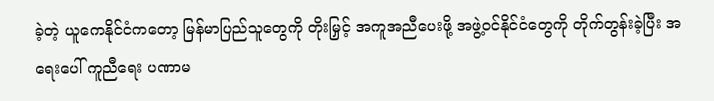ခဲ့တဲ့ ယူကေနိုင်ငံကတော့ မြန်မာပြည်သူတွေကို တိုးမြှင့် အကူအညီပေးဖို့ အဖွဲ့ဝင်နိုင်ငံတွေကို တိုက်တွန်းခဲ့ပြီး အရေးပေါ် ကူညီရေး ပဏာမ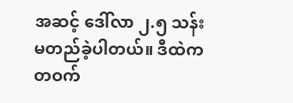အဆင့် ဒေါ်လာ ၂.၅ သန်း မတည်ခဲ့ပါတယ်။ ဒီထဲက တဝက်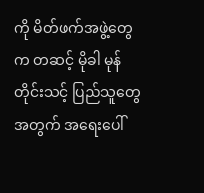ကို မိတ်ဖက်အဖွဲ့တွေက တဆင့် မိုခါ မုန်တိုင်းသင့် ပြည်သူတွေ အတွက် အရေးပေါ်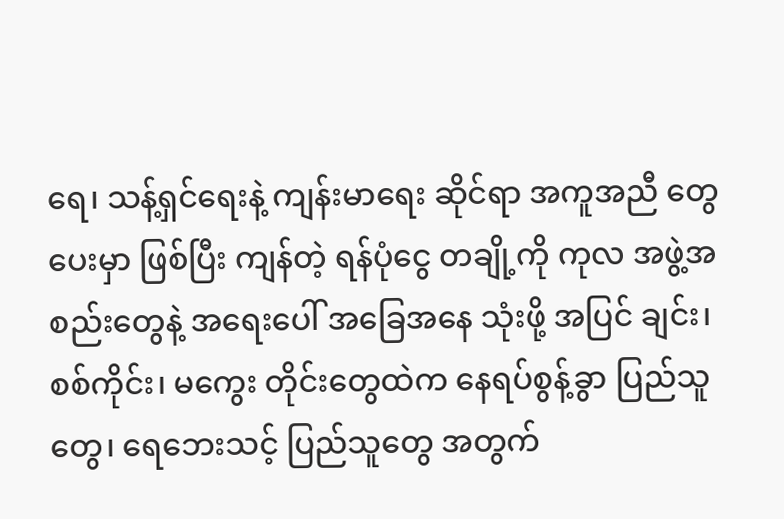ရေ၊ သန့်ရှင်ရေးနဲ့ ကျန်းမာရေး ဆိုင်ရာ အကူအညီ တွေ ပေးမှာ ဖြစ်ပြီး ကျန်တဲ့ ရန်ပုံငွေ တချို့ကို ကုလ အဖွဲ့အစည်းတွေနဲ့ အရေးပေါ် အခြေအနေ သုံးဖို့ အပြင် ချင်း၊ စစ်ကိုင်း၊ မကွေး တိုင်းတွေထဲက နေရပ်စွန့်ခွာ ပြည်သူတွေ၊ ရေဘေးသင့် ပြည်သူတွေ အတွက်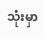သုံးမှာ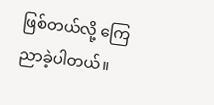ဖြစ်တယ်လို့ ကြေညာခဲ့ပါတယ်။